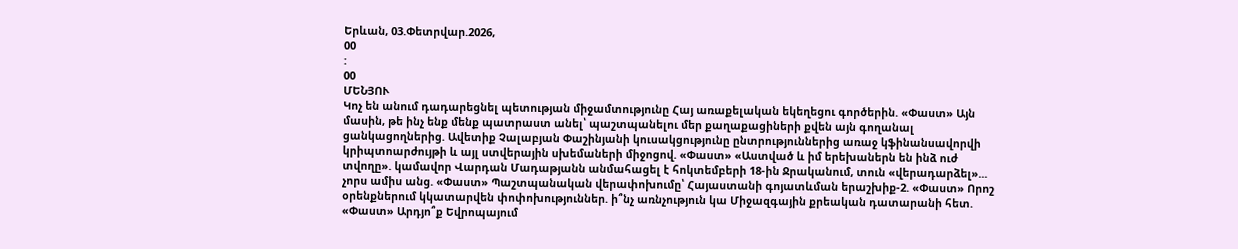Երևան, 03.Փետրվար.2026,
00
:
00
ՄԵՆՅՈՒ
Կոչ են անում դադարեցնել պետության միջամտությունը Հայ առաքելական եկեղեցու գործերին. «Փաստ» Այն մասին, թե ինչ ենք մենք պատրաստ անել՝ պաշտպանելու մեր քաղաքացիների քվեն այն գողանալ ցանկացողներից. Ավետիք Չալաբյան Փաշինյանի կուսակցությունը ընտրություններից առաջ կֆինանսավորվի կրիպտոարժույթի և այլ ստվերային սխեմաների միջոցով. «Փաստ» «Աստված և իմ երեխաներն են ինձ ուժ տվողը». կամավոր Վարդան Մադաթյանն անմահացել է հոկտեմբերի 18-ին Ջրականում, տուն «վերադարձել»... չորս ամիս անց. «Փաստ» Պաշտպանական վերափոխումը՝ Հայաստանի գոյատևման երաշխիք-2. «Փաստ» Որոշ օրենքներում կկատարվեն փոփոխություններ. ի՞նչ առնչություն կա Միջազգային քրեական դատարանի հետ. «Փաստ» Արդյո՞ք Եվրոպայում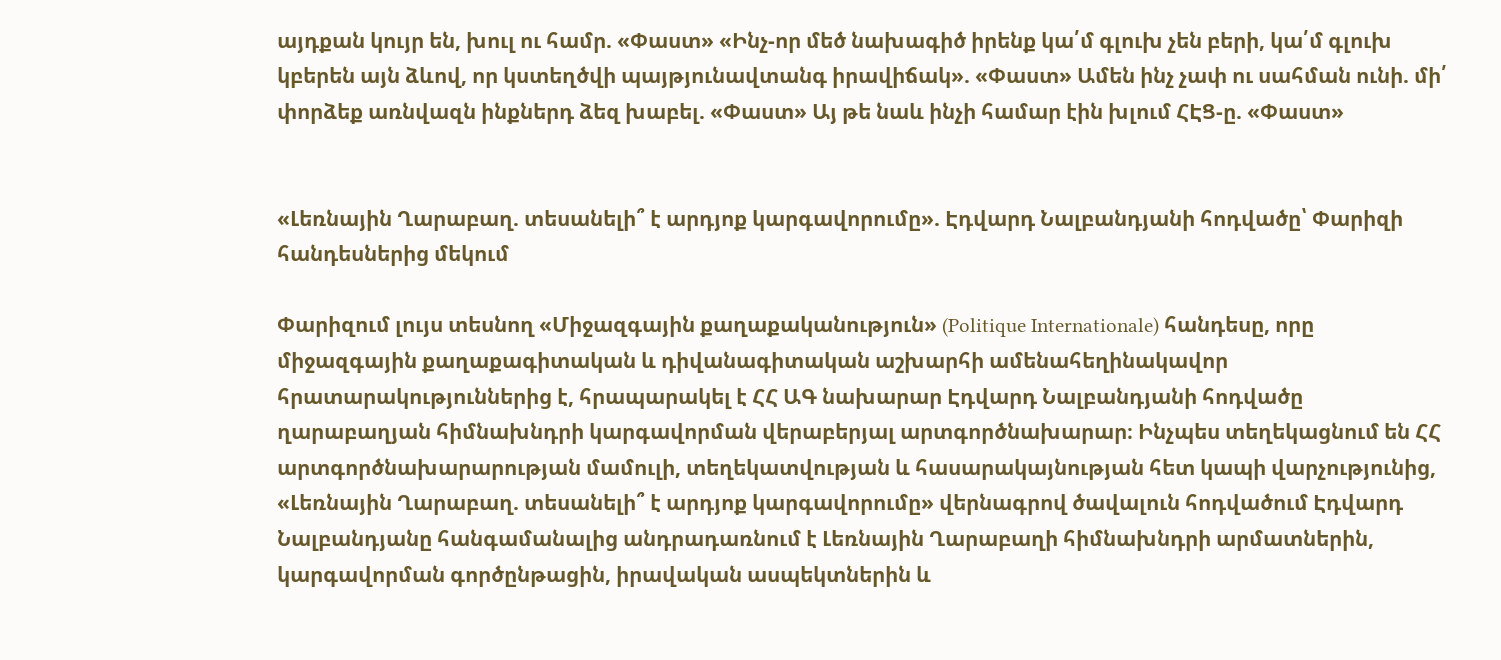այդքան կույր են, խուլ ու համր. «Փաստ» «Ինչ-որ մեծ նախագիծ իրենք կա՛մ գլուխ չեն բերի, կա՛մ գլուխ կբերեն այն ձևով, որ կստեղծվի պայթյունավտանգ իրավիճակ». «Փաստ» Ամեն ինչ չափ ու սահման ունի. մի՛ փորձեք առնվազն ինքներդ ձեզ խաբել. «Փաստ» Այ թե նաև ինչի համար էին խլում ՀԷՑ-ը. «Փաստ»


«Լեռնային Ղարաբաղ. տեսանելի՞ է արդյոք կարգավորումը». Էդվարդ Նալբանդյանի հոդվածը՝ Փարիզի հանդեսներից մեկում

Փարիզում լույս տեսնող «Միջազգային քաղաքականություն» (Politique Internationale) հանդեսը, որը միջազգային քաղաքագիտական և դիվանագիտական աշխարհի ամենահեղինակավոր հրատարակություններից է, հրապարակել է ՀՀ ԱԳ նախարար Էդվարդ Նալբանդյանի հոդվածը ղարաբաղյան հիմնախնդրի կարգավորման վերաբերյալ արտգործնախարար։ Ինչպես տեղեկացնում են ՀՀ արտգործնախարարության մամուլի, տեղեկատվության և հասարակայնության հետ կապի վարչությունից, «Լեռնային Ղարաբաղ. տեսանելի՞ է արդյոք կարգավորումը» վերնագրով ծավալուն հոդվածում Էդվարդ Նալբանդյանը հանգամանալից անդրադառնում է Լեռնային Ղարաբաղի հիմնախնդրի արմատներին, կարգավորման գործընթացին, իրավական ասպեկտներին և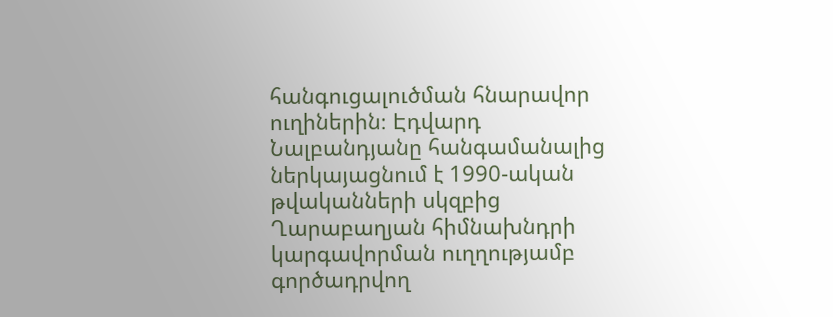հանգուցալուծման հնարավոր ուղիներին։ Էդվարդ Նալբանդյանը հանգամանալից ներկայացնում է 1990-ական թվականների սկզբից Ղարաբաղյան հիմնախնդրի կարգավորման ուղղությամբ գործադրվող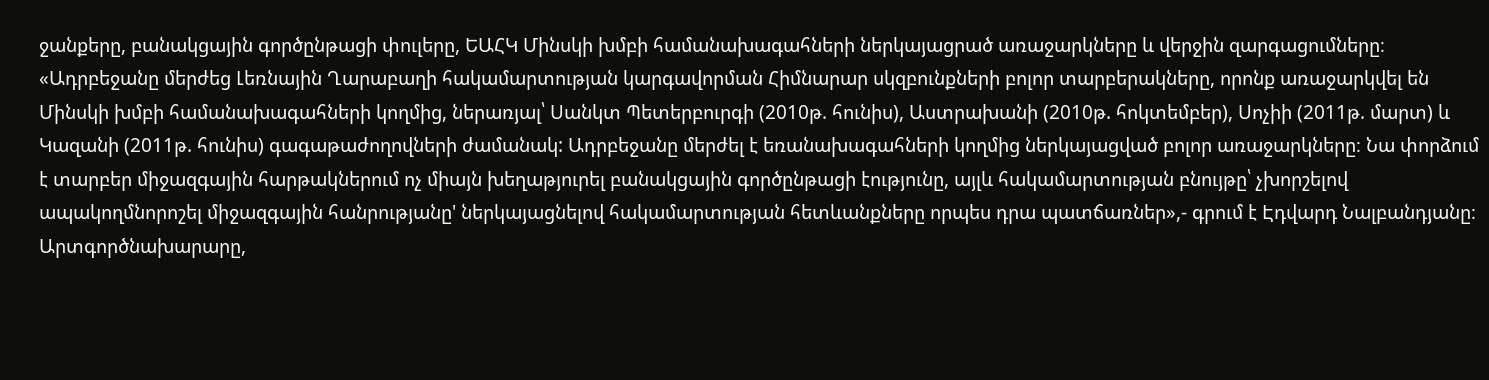ջանքերը, բանակցային գործընթացի փուլերը, ԵԱՀԿ Մինսկի խմբի համանախագահների ներկայացրած առաջարկները և վերջին զարգացումները։ «Ադրբեջանը մերժեց Լեռնային Ղարաբաղի հակամարտության կարգավորման Հիմնարար սկզբունքների բոլոր տարբերակները, որոնք առաջարկվել են Մինսկի խմբի համանախագահների կողմից, ներառյալ՝ Սանկտ Պետերբուրգի (2010թ. հունիս), Աստրախանի (2010թ. հոկտեմբեր), Սոչիի (2011թ. մարտ) և Կազանի (2011թ. հունիս) գագաթաժողովների ժամանակ: Ադրբեջանը մերժել է եռանախագահների կողմից ներկայացված բոլոր առաջարկները։ Նա փորձում է տարբեր միջազգային հարթակներում ոչ միայն խեղաթյուրել բանակցային գործընթացի էությունը, այլև հակամարտության բնույթը՝ չխորշելով ապակողմնորոշել միջազգային հանրությանը' ներկայացնելով հակամարտության հետևանքները որպես դրա պատճառներ»,- գրում է Էդվարդ Նալբանդյանը։ Արտգործնախարարը,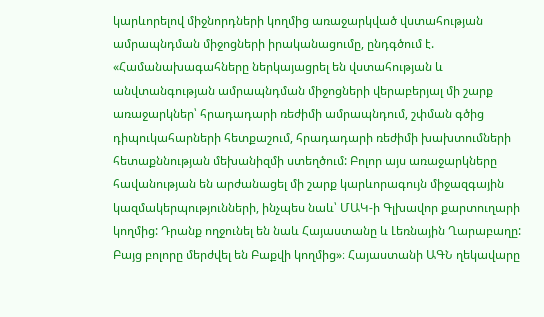կարևորելով միջնորդների կողմից առաջարկված վստահության ամրապնդման միջոցների իրականացումը, ընդգծում է. «Համանախագահները ներկայացրել են վստահության և անվտանգության ամրապնդման միջոցների վերաբերյալ մի շարք առաջարկներ՝ հրադադարի ռեժիմի ամրապնդում, շփման գծից դիպուկահարների հետքաշում, հրադադարի ռեժիմի խախտումների հետաքննության մեխանիզմի ստեղծում: Բոլոր այս առաջարկները հավանության են արժանացել մի շարք կարևորագույն միջազգային կազմակերպությունների, ինչպես նաև՝ ՄԱԿ-ի Գլխավոր քարտուղարի կողմից: Դրանք ողջունել են նաև Հայաստանը և Լեռնային Ղարաբաղը: Բայց բոլորը մերժվել են Բաքվի կողմից»։ Հայաստանի ԱԳՆ ղեկավարը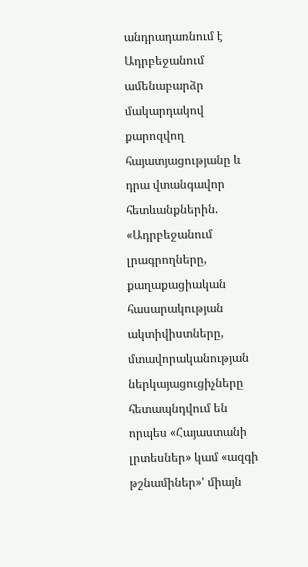անդրադառնում է Ադրբեջանում ամենաբարձր մակարդակով քարոզվող հայատյացությանը և դրա վտանգավոր հետևանքներին. «Ադրբեջանում լրագրողները, քաղաքացիական հասարակության ակտիվիստները, մտավորականության ներկայացուցիչները հետապնդվում են որպես «Հայաստանի լրտեսներ» կամ «ազգի թշնամիներ»' միայն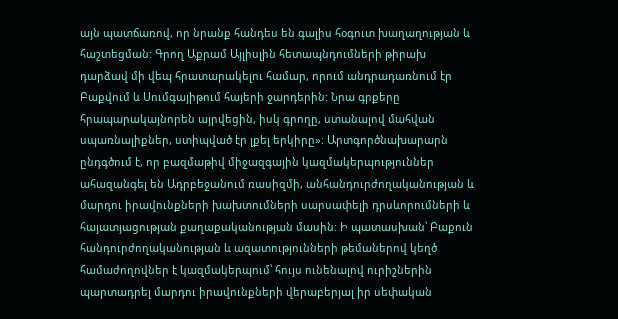այն պատճառով, որ նրանք հանդես են գալիս հօգուտ խաղաղության և հաշտեցման: Գրող Աքրամ Այլիսլին հետապնդումների թիրախ դարձավ մի վեպ հրատարակելու համար, որում անդրադառնում էր Բաքվում և Սումգայիթում հայերի ջարդերին: Նրա գրքերը հրապարակայնորեն այրվեցին, իսկ գրողը, ստանալով մահվան սպառնալիքներ, ստիպված էր լքել երկիրը»։ Արտգործնախարարն ընդգծում է, որ բազմաթիվ միջազգային կազմակերպություններ ահազանգել են Ադրբեջանում ռասիզմի, անհանդուրժողականության և մարդու իրավունքների խախտումների սարսափելի դրսևորումների և հայատյացության քաղաքականության մասին: Ի պատասխան՝ Բաքուն հանդուրժողականության և ազատությունների թեմաներով կեղծ համաժողովներ է կազմակերպում՝ հույս ունենալով ուրիշներին պարտադրել մարդու իրավունքների վերաբերյալ իր սեփական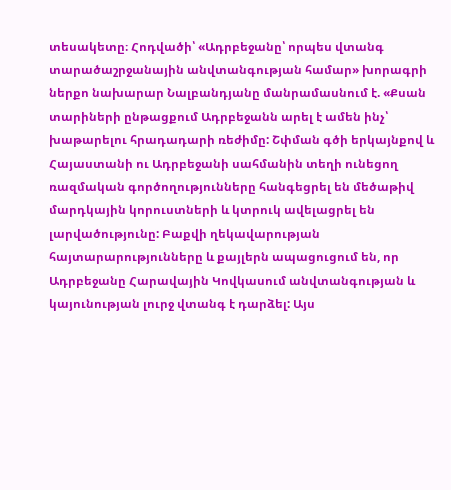տեսակետը։ Հոդվածի՝ «Ադրբեջանը՝ որպես վտանգ տարածաշրջանային անվտանգության համար» խորագրի ներքո նախարար Նալբանդյանը մանրամասնում է. «Քսան տարիների ընթացքում Ադրբեջանն արել է ամեն ինչ՝ խաթարելու հրադադարի ռեժիմը: Շփման գծի երկայնքով և Հայաստանի ու Ադրբեջանի սահմանին տեղի ունեցող ռազմական գործողությունները հանգեցրել են մեծաթիվ մարդկային կորուստների և կտրուկ ավելացրել են լարվածությունը: Բաքվի ղեկավարության հայտարարությունները և քայլերն ապացուցում են, որ Ադրբեջանը Հարավային Կովկասում անվտանգության և կայունության լուրջ վտանգ է դարձել: Այս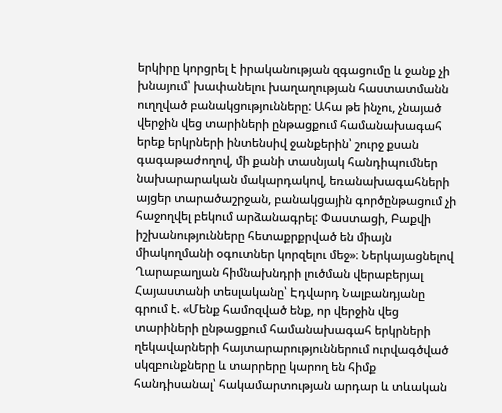երկիրը կորցրել է իրականության զգացումը և ջանք չի խնայում՝ խափանելու խաղաղության հաստատմանն ուղղված բանակցությունները: Ահա թե ինչու, չնայած վերջին վեց տարիների ընթացքում համանախագահ երեք երկրների ինտենսիվ ջանքերին՝ շուրջ քսան գագաթաժողով, մի քանի տասնյակ հանդիպումներ նախարարական մակարդակով, եռանախագահների այցեր տարածաշրջան, բանակցային գործընթացում չի հաջողվել բեկում արձանագրել: Փաստացի, Բաքվի իշխանությունները հետաքրքրված են միայն միակողմանի օգուտներ կորզելու մեջ»։ Ներկայացնելով Ղարաբաղյան հիմնախնդրի լուծման վերաբերյալ Հայաստանի տեսլականը՝ Էդվարդ Նալբանդյանը գրում է. «Մենք համոզված ենք, որ վերջին վեց տարիների ընթացքում համանախագահ երկրների ղեկավարների հայտարարություններում ուրվագծված սկզբունքները և տարրերը կարող են հիմք հանդիսանալ՝ հակամարտության արդար և տևական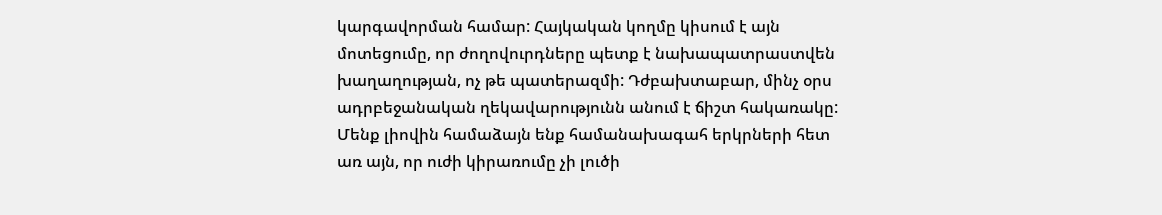կարգավորման համար: Հայկական կողմը կիսում է այն մոտեցումը, որ ժողովուրդները պետք է նախապատրաստվեն խաղաղության, ոչ թե պատերազմի: Դժբախտաբար, մինչ օրս ադրբեջանական ղեկավարությունն անում է ճիշտ հակառակը: Մենք լիովին համաձայն ենք համանախագահ երկրների հետ առ այն, որ ուժի կիրառումը չի լուծի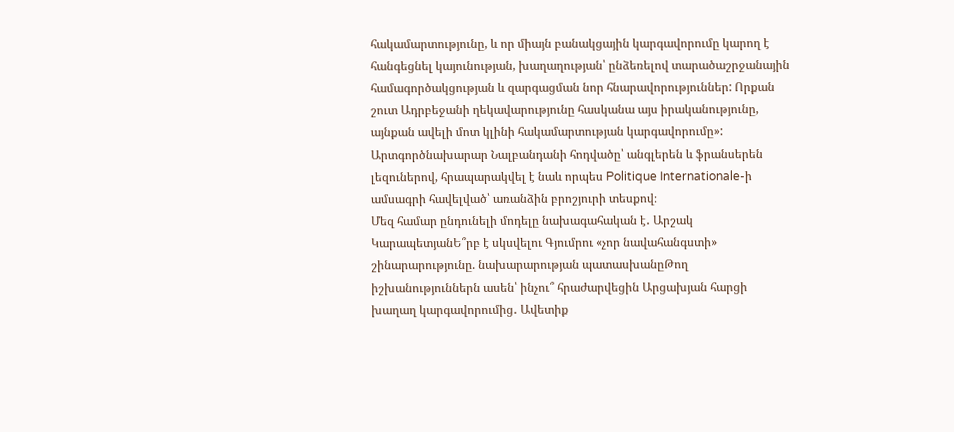հակամարտությունը, և որ միայն բանակցային կարգավորումը կարող է հանգեցնել կայունության, խաղաղության՝ ընձեռելով տարածաշրջանային համագործակցության և զարգացման նոր հնարավորություններ: Որքան շուտ Ադրբեջանի ղեկավարությունը հասկանա այս իրականությունը, այնքան ավելի մոտ կլինի հակամարտության կարգավորումը»: Արտգործնախարար Նալբանդանի հոդվածը՝ անգլերեն և ֆրանսերեն լեզուներով, հրապարակվել է նաև որպես Politique Internationale-ի ամսագրի հավելված՝ առանձին բրոշյուրի տեսքով։
Մեզ համար ընդունելի մոդելը նախագահական է․ Արշակ ԿարապետյանԵ՞րբ է սկսվելու Գյումրու «չոր նավահանգստի» շինարարությունը. նախարարության պատասխանըԹող իշխանություններն ասեն՝ ինչու՞ հրաժարվեցին Արցախյան հարցի խաղաղ կարգավորումից․ Ավետիք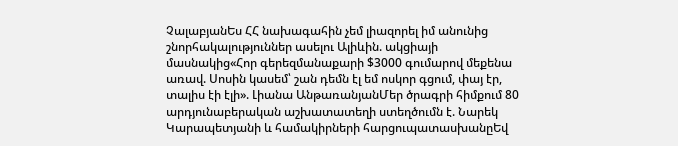ՉալաբյանԵս ՀՀ նախագահին չեմ լիազորել իմ անունից շնորհակալություններ ասելու Ալիևին. ակցիայի մասնակից«Հոր գերեզմանաքարի $3000 գումարով մեքենա առավ. Սոսին կասեմ՝ շան դեմն էլ եմ ոսկոր գցում, փայ էր, տալիս էի էլի». Լիանա ԱնթառանյանՄեր ծրագրի հիմքում 80 արդյունաբերական աշխատատեղի ստեղծումն է. Նարեկ Կարապետյանի և համակիրների հարցուպատասխանըԵվ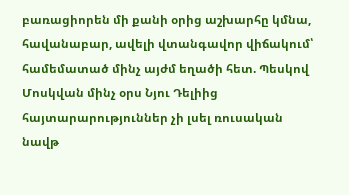բառացիորեն մի քանի օրից աշխարհը կմնա, հավանաբար, ավելի վտանգավոր վիճակում՝ համեմատած մինչ այժմ եղածի հետ. Պեսկով Մոսկվան մինչ օրս Նյու Դելիից հայտարարություններ չի լսել ռուսական նավթ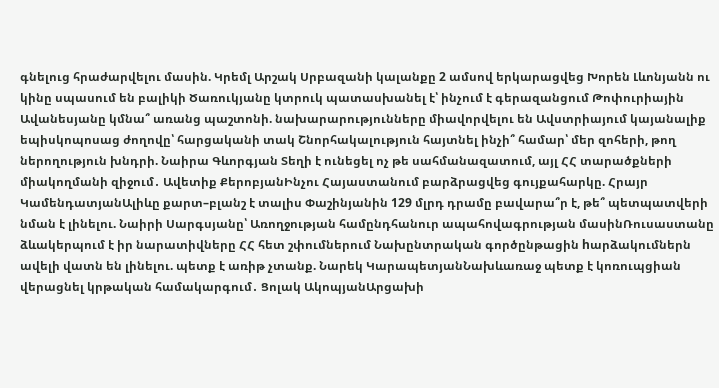գնելուց հրաժարվելու մասին. Կրեմլ Արշակ Սրբազանի կալանքը 2 ամսով երկարացվեց Խորեն Լևոնյանն ու կինը սպասում են բալիկի Ծառուկյանը կտրուկ պատասխանել է՝ ինչում է գերազանցում Թոփուրիային Ավանեսյանը կմնա՞ առանց պաշտոնի. նախարարությունները միավորվելու են Ավստրիայում կայանալիք եպիսկոպոսաց ժողովը՝ հարցականի տակ Շնորհակալություն հայտնել ինչի՞ համար՝ մեր զոհերի, թող ներողություն խնդրի. Նաիրա Գևորգյան Տեղի է ունեցել ոչ թե սահմանազատում, այլ ՀՀ տարածքների միակողմանի զիջում․ Ավետիք ՔերոբյանԻնչու Հայաստանում բարձրացվեց գույքահարկը. Հրայր ԿամենդատյանԱլիևը քարտ–բլանշ է տալիս Փաշինյանին 129 մլրդ դրամը բավարա՞ր է, թե՞ պետպատվերի նման է լինելու. Նաիրի Սարգսյանը՝ Առողջության համընդհանուր ապահովագրության մասինՌուսաստանը ձևակերպում է իր նարատիվները ՀՀ հետ շփումներում Նախընտրական գործընթացին hարձակումներն ավելի վատն են լինելու. պետք է առիթ չտանք. Նարեկ ԿարապետյանՆախևառաջ պետք է կոռուպցիան վերացնել կրթական համակարգում․ Ցոլակ ԱկոպյանԱրցախի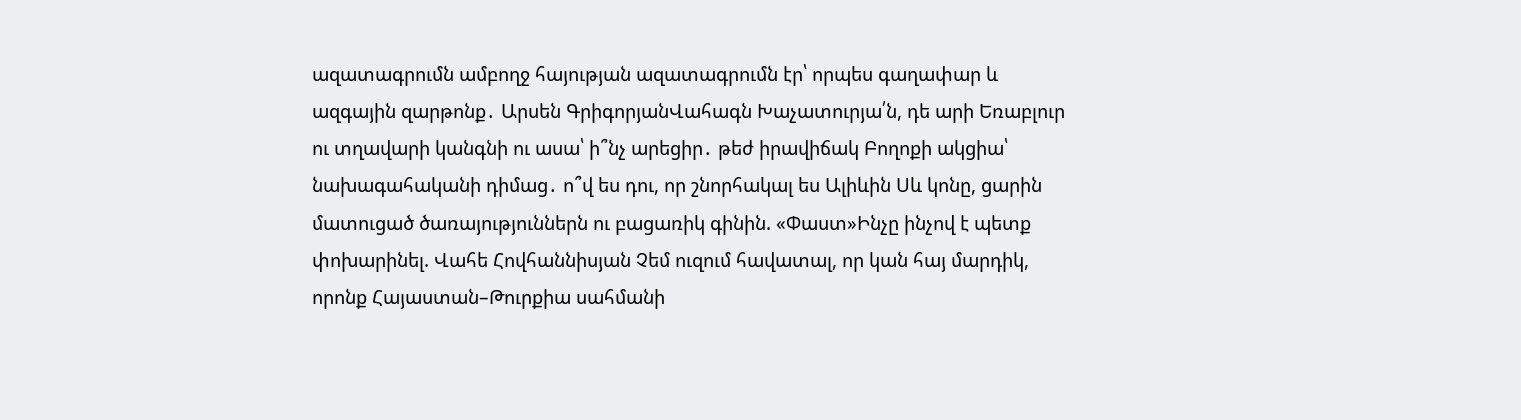ազատագրումն ամբողջ հայության ազատագրումն էր՝ որպես գաղափար և ազգային զարթոնք․ Արսեն ԳրիգորյանՎահագն Խաչատուրյա՛ն, դե արի Եռաբլուր ու տղավարի կանգնի ու ասա՝ ի՞նչ արեցիր․ թեժ իրավիճակ Բողոքի ակցիա՝ նախագահականի դիմաց․ ո՞վ ես դու, որ շնորհակալ ես Ալիևին Սև կոնը, ցարին մատուցած ծառայություններն ու բացառիկ գինին. «Փաստ»Ինչը ինչով է պետք փոխարինել. Վահե Հովհաննիսյան Չեմ ուզում հավատալ, որ կան հայ մարդիկ, որոնք Հայաստան–Թուրքիա սահմանի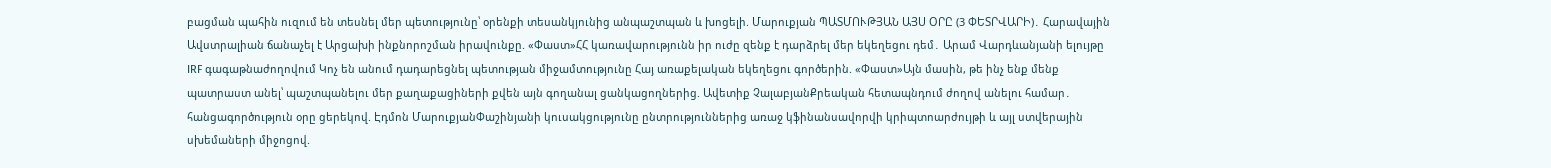բացման պահին ուզում են տեսնել մեր պետությունը՝ օրենքի տեսանկյունից անպաշտպան և խոցելի. Մարուքյան ՊԱՏՄՈՒԹՅԱՆ ԱՅՍ ՕՐԸ (3 ՓԵՏՐՎԱՐԻ)․ Հարավային Ավստրալիան ճանաչել է Արցախի ինքնորոշման իրավունքը. «Փաստ»ՀՀ կառավարությունն իր ուժը զենք է դարձրել մեր եկեղեցու դեմ․ Արամ Վարդևանյանի ելույթը IRF գագաթնաժողովում Կոչ են անում դադարեցնել պետության միջամտությունը Հայ առաքելական եկեղեցու գործերին. «Փաստ»Այն մասին, թե ինչ ենք մենք պատրաստ անել՝ պաշտպանելու մեր քաղաքացիների քվեն այն գողանալ ցանկացողներից. Ավետիք ՉալաբյանՔրեական հետապնդում ժողով անելու համար․ հանցագործություն օրը ցերեկով. Էդմոն ՄարուքյանՓաշինյանի կուսակցությունը ընտրություններից առաջ կֆինանսավորվի կրիպտոարժույթի և այլ ստվերային սխեմաների միջոցով.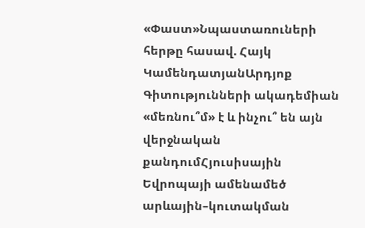«Փաստ»Նպաստառուների հերթը հասավ. Հայկ ԿամենդատյանԱրդյոք Գիտությունների ակադեմիան «մեռնու՞մ» է և ինչու՞ են այն վերջնական քանդումՀյուսիսային Եվրոպայի ամենամեծ արևային–կուտակման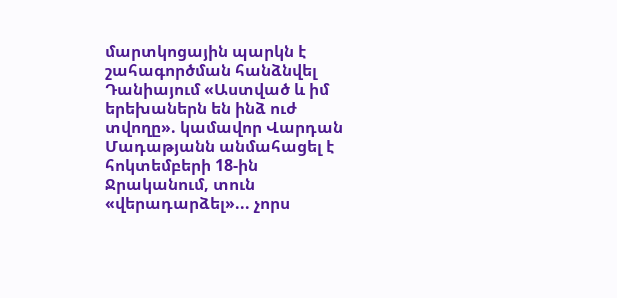մարտկոցային պարկն է շահագործման հանձնվել Դանիայում «Աստված և իմ երեխաներն են ինձ ուժ տվողը». կամավոր Վարդան Մադաթյանն անմահացել է հոկտեմբերի 18-ին Ջրականում, տուն «վերադարձել»... չորս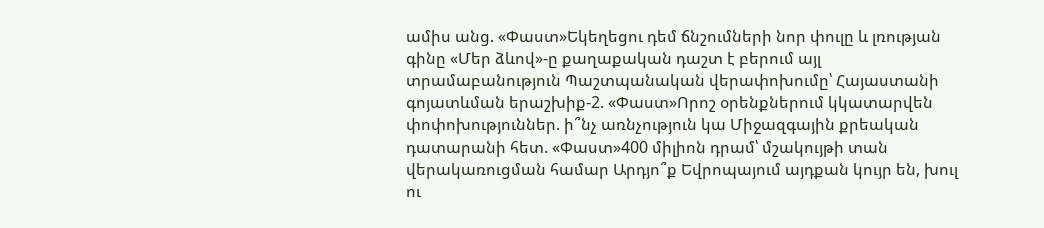ամիս անց. «Փաստ»Եկեղեցու դեմ ճնշումների նոր փուլը և լռության գինը «Մեր ձևով»-ը քաղաքական դաշտ է բերում այլ տրամաբանություն Պաշտպանական վերափոխումը՝ Հայաստանի գոյատևման երաշխիք-2. «Փաստ»Որոշ օրենքներում կկատարվեն փոփոխություններ. ի՞նչ առնչություն կա Միջազգային քրեական դատարանի հետ. «Փաստ»400 միլիոն դրամ՝ մշակույթի տան վերակառուցման համար Արդյո՞ք Եվրոպայում այդքան կույր են, խուլ ու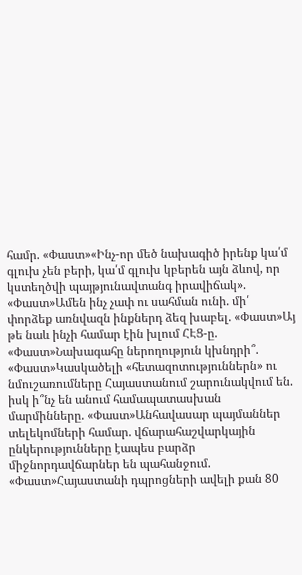համր. «Փաստ»«Ինչ-որ մեծ նախագիծ իրենք կա՛մ գլուխ չեն բերի, կա՛մ գլուխ կբերեն այն ձևով, որ կստեղծվի պայթյունավտանգ իրավիճակ». «Փաստ»Ամեն ինչ չափ ու սահման ունի. մի՛ փորձեք առնվազն ինքներդ ձեզ խաբել. «Փաստ»Այ թե նաև ինչի համար էին խլում ՀԷՑ-ը. «Փաստ»Նախագահը ներողություն կխնդրի՞. «Փաստ»Կասկածելի «հետազոտություններն» ու նմուշառումները Հայաստանում շարունակվում են. իսկ ի՞նչ են անում համապատասխան մարմինները. «Փաստ»Անհավասար պայմաններ տելեկոմների համար. վճարահաշվարկային ընկերությունները էապես բարձր միջնորդավճարներ են պահանջում. «Փաստ»Հայաստանի դպրոցների ավելի քան 80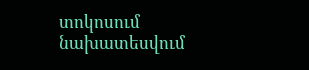տոկոսում նախատեսվում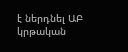է ներդնել ԱԲ կրթական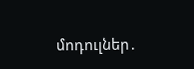մոդուլներ․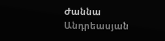Ժաննա Անդրեասյան